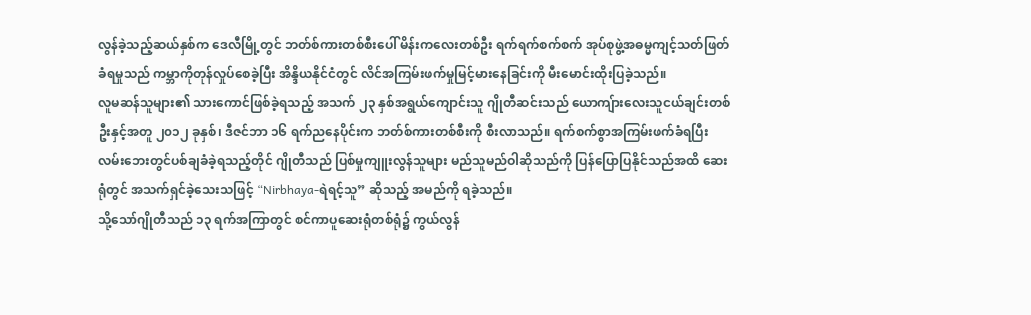လွန်ခဲ့သည့်ဆယ်နှစ်က ဒေလီမြို့တွင် ဘတ်စ်ကားတစ်စီးပေါ် မိန်းကလေးတစ်ဦး ရက်ရက်စက်စက် အုပ်စုဖွဲ့အဓမ္မကျင့်သတ်ဖြတ်ခံရမှုသည် ကမ္ဘာကိုတုန်လှုပ်စေခဲ့ပြီး အိန္ဒိယနိုင်ငံတွင် လိင်အကြမ်းဖက်မှုမြင့်မားနေခြင်းကို မီးမောင်းထိုးပြခဲ့သည်။
လူမဆန်သူများ၏ သားကောင်ဖြစ်ခဲ့ရသည့် အသက် ၂၃ နှစ်အရွယ်ကျောင်းသူ ဂျိုတီဆင်းသည် ယောကျ်ားလေးသူငယ်ချင်းတစ်ဦးနှင့်အတူ ၂၀၁၂ ခုနှစ်၊ ဒီဇင်ဘာ ၁၆ ရက်ညနေပိုင်းက ဘတ်စ်ကားတစ်စီးကို စီးလာသည်။ ရက်စက်စွာအကြမ်းဖက်ခံရပြီး လမ်းဘေးတွင်ပစ်ချခံခဲ့ရသည့်တိုင် ဂျိုတီသည် ပြစ်မှုကျူးလွန်သူများ မည်သူမည်ဝါဆိုသည်ကို ပြန်ပြောပြနိုင်သည်အထိ ဆေးရုံတွင် အသက်ရှင်ခဲ့သေးသဖြင့် “Nirbhaya-ရဲရင့်သူ” ဆိုသည့် အမည်ကို ရခဲ့သည်။
သို့သော်ဂျိုတီသည် ၁၃ ရက်အကြာတွင် စင်ကာပူဆေးရုံတစ်ရုံ၌ ကွယ်လွန်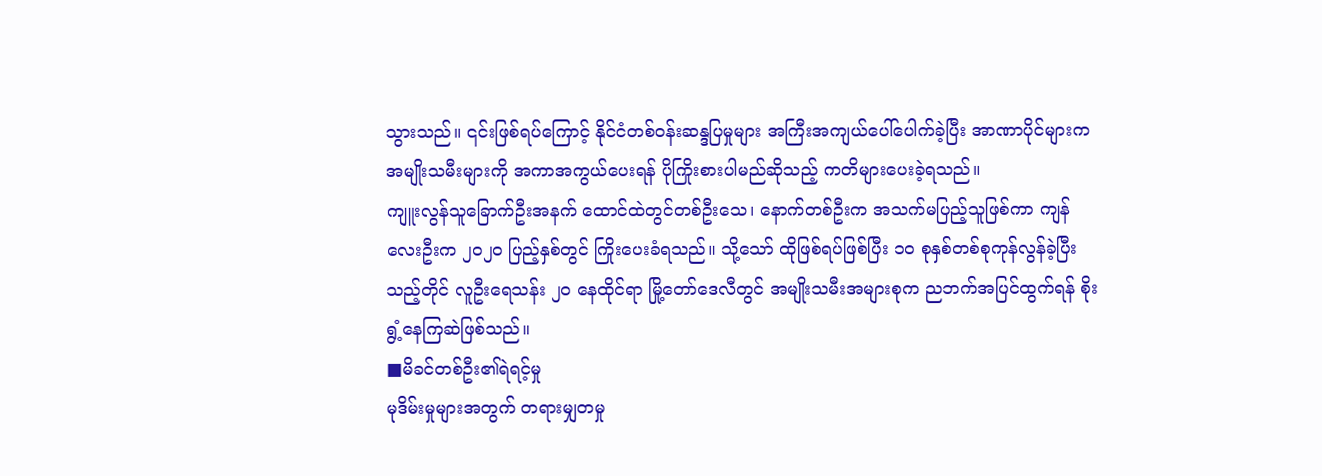သွားသည်။ ၎င်းဖြစ်ရပ်ကြောင့် နိုင်ငံတစ်ဝန်းဆန္ဒပြမှုများ အကြီးအကျယ်ပေါ်ပေါက်ခဲ့ပြီး အာဏာပိုင်များက အမျိုးသမီးများကို အကာအကွယ်ပေးရန် ပိုကြိုးစားပါမည်ဆိုသည့် ကတိများပေးခဲ့ရသည်။
ကျူးလွန်သူခြောက်ဦးအနက် ထောင်ထဲတွင်တစ်ဦးသေ၊ နောက်တစ်ဦးက အသက်မပြည့်သူဖြစ်ကာ ကျန်လေးဦးက ၂၀၂၀ ပြည့်နှစ်တွင် ကြိုးပေးခံရသည်။ သို့သော် ထိုဖြစ်ရပ်ဖြစ်ပြီး ၁၀ စုနှစ်တစ်စုကုန်လွန်ခဲ့ပြီးသည့်တိုင် လူဦးရေသန်း ၂၀ နေထိုင်ရာ မြို့တော်ဒေလီတွင် အမျိုးသမီးအများစုက ညဘက်အပြင်ထွက်ရန် စိုးရွံ့နေကြဆဲဖြစ်သည်။
■မိခင်တစ်ဦး၏ရဲရင့်မှု
မုဒိမ်းမှုများအတွက် တရားမျှတမှု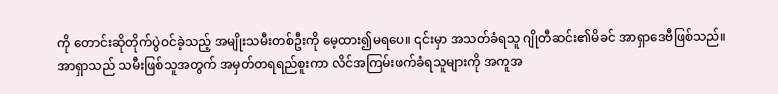ကို တောင်းဆိုတိုက်ပွဲဝင်ခဲ့သည့် အမျိုးသမီးတစ်ဦးကို မေ့ထား၍မရပေ။ ၎င်းမှာ အသတ်ခံရသူ ဂျိုတီဆင်း၏မိခင် အာရှာဒေဗီဖြစ်သည်။
အာရှာသည် သမီးဖြစ်သူအတွက် အမှတ်တရရည်စူးကာ လိင်အကြမ်းဖက်ခံရသူများကို အကူအ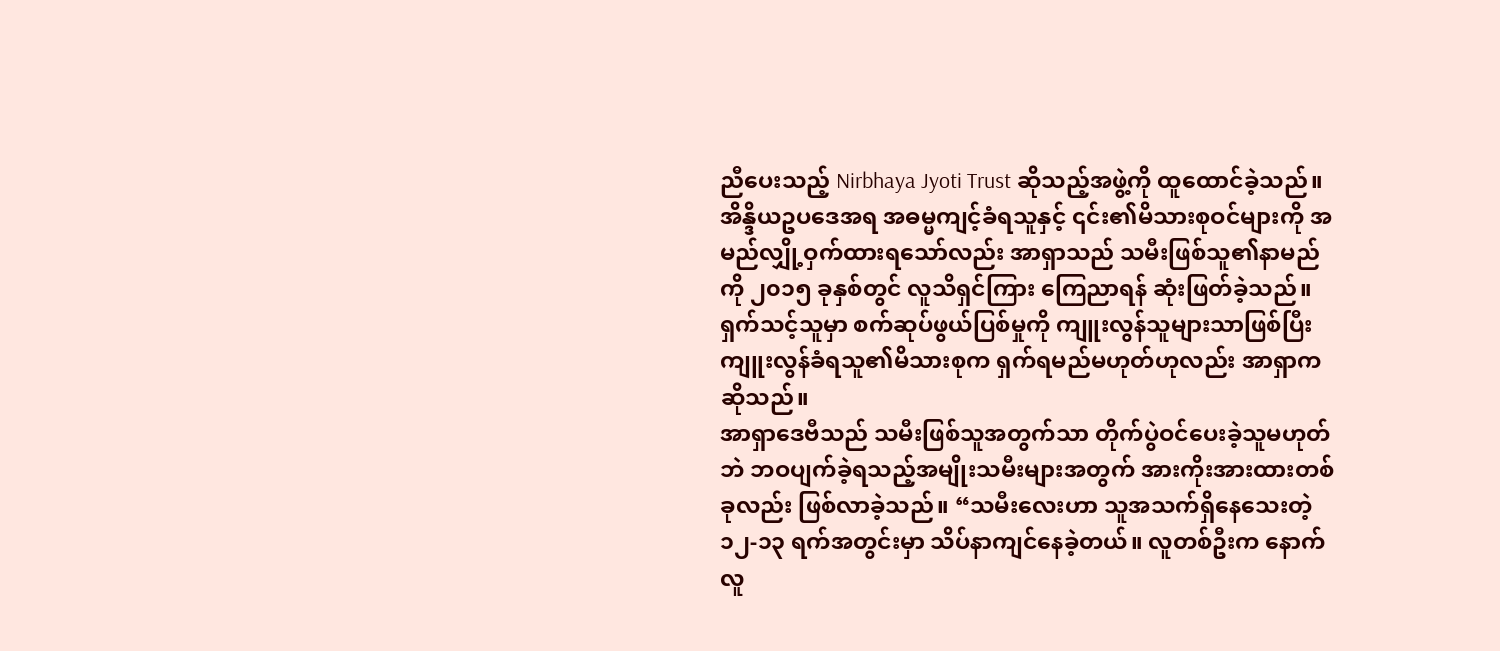ညီပေးသည့် Nirbhaya Jyoti Trust ဆိုသည့်အဖွဲ့ကို ထူထောင်ခဲ့သည်။
အိန္ဒိယဥပဒေအရ အဓမ္မကျင့်ခံရသူနှင့် ၎င်း၏မိသားစုဝင်များကို အမည်လျှို့ဝှက်ထားရသော်လည်း အာရှာသည် သမီးဖြစ်သူ၏နာမည်ကို ၂၀၁၅ ခုနှစ်တွင် လူသိရှင်ကြား ကြေညာရန် ဆုံးဖြတ်ခဲ့သည်။
ရှက်သင့်သူမှာ စက်ဆုပ်ဖွယ်ပြစ်မှုကို ကျူးလွန်သူများသာဖြစ်ပြီး ကျူးလွန်ခံရသူ၏မိသားစုက ရှက်ရမည်မဟုတ်ဟုလည်း အာရှာက ဆိုသည်။
အာရှာဒေဗီသည် သမီးဖြစ်သူအတွက်သာ တိုက်ပွဲဝင်ပေးခဲ့သူမဟုတ်ဘဲ ဘဝပျက်ခဲ့ရသည့်အမျိုးသမီးများအတွက် အားကိုးအားထားတစ်ခုလည်း ဖြစ်လာခဲ့သည်။ “သမီးလေးဟာ သူအသက်ရှိနေသေးတဲ့ ၁၂-၁၃ ရက်အတွင်းမှာ သိပ်နာကျင်နေခဲ့တယ်။ လူတစ်ဦးက နောက်လူ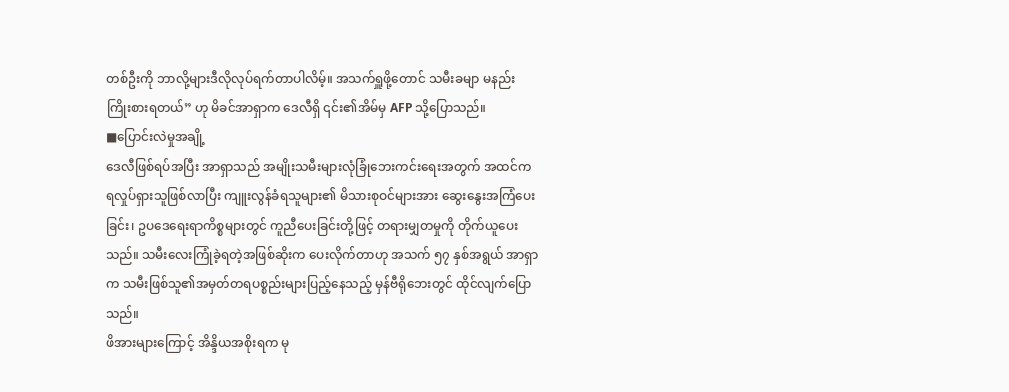တစ်ဦးကို ဘာလို့များဒီလိုလုပ်ရက်တာပါလိမ့်။ အသက်ရှူဖို့တောင် သမီးခမျာ မနည်းကြိုးစားရတယ်” ဟု မိခင်အာရှာက ဒေလီရှိ ၎င်း၏အိမ်မှ AFP သို့ပြောသည်။
■ပြောင်းလဲမှုအချို့
ဒေလီဖြစ်ရပ်အပြီး အာရှာသည် အမျိုးသမီးများလုံခြုံဘေးကင်းရေးအတွက် အထင်ကရလှုပ်ရှားသူဖြစ်လာပြီး ကျူးလွန်ခံရသူများ၏ မိသားစုဝင်များအား ဆွေးနွေးအကြံပေးခြင်း၊ ဥပဒေရေးရာကိစ္စများတွင် ကူညီပေးခြင်းတို့ဖြင့် တရားမျှတမှုကို တိုက်ယူပေးသည်။ သမီးလေးကြုံခဲ့ရတဲ့အဖြစ်ဆိုးက ပေးလိုက်တာဟု အသက် ၅၇ နှစ်အရွယ် အာရှာက သမီးဖြစ်သူ၏အမှတ်တရပစ္စည်းများပြည့်နေသည့် မှန်ဗီရိုဘေးတွင် ထိုင်လျက်ပြောသည်။
ဖိအားများကြောင့် အိန္ဒိယအစိုးရက မု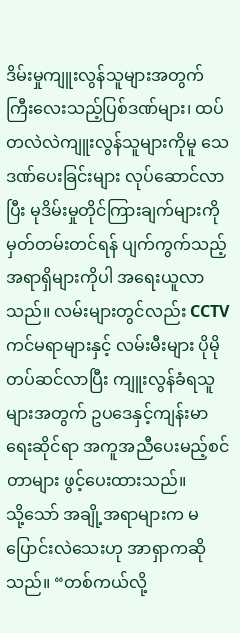ဒိမ်းမှုကျူးလွန်သူများအတွက် ကြီးလေးသည့်ပြစ်ဒဏ်များ၊ ထပ်တလဲလဲကျူးလွန်သူများကိုမူ သေဒဏ်ပေးခြင်းများ လုပ်ဆောင်လာပြီး မုဒိမ်းမှုတိုင်ကြားချက်များကို မှတ်တမ်းတင်ရန် ပျက်ကွက်သည့် အရာရှိများကိုပါ အရေးယူလာသည်။ လမ်းများတွင်လည်း CCTV ကင်မရာများနှင့် လမ်းမီးများ ပိုမိုတပ်ဆင်လာပြီး ကျူးလွန်ခံရသူများအတွက် ဥပဒေနှင့်ကျန်းမာရေးဆိုင်ရာ အကူအညီပေးမည့်စင်တာများ ဖွင့်ပေးထားသည်။
သို့သော် အချို့အရာများက မပြောင်းလဲသေးဟု အာရှာကဆိုသည်။ “တစ်ကယ်လို့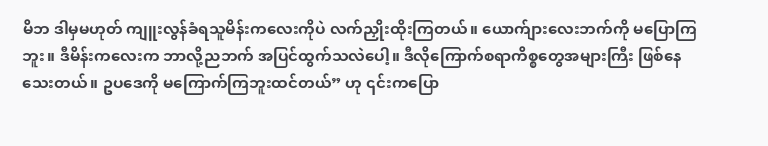မိဘ ဒါမှမဟုတ် ကျူးလွန်ခံရသူမိန်းကလေးကိုပဲ လက်ညှိုးထိုးကြတယ်။ ယောက်ျားလေးဘက်ကို မပြောကြဘူး။ ဒီမိန်းကလေးက ဘာလို့ညဘက် အပြင်ထွက်သလဲပေါ့။ ဒီလိုကြောက်စရာကိစ္စတွေအများကြီး ဖြစ်နေသေးတယ်။ ဥပဒေကို မကြောက်ကြဘူးထင်တယ်” ဟု ၎င်းကပြော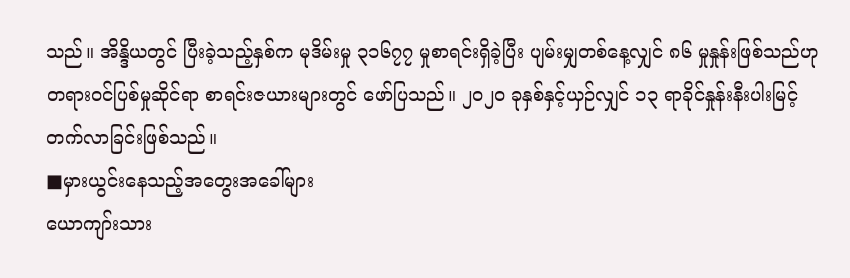သည်။ အိန္ဒိယတွင် ပြီးခဲ့သည့်နှစ်က မုဒိမ်းမှု ၃၁၆၇၇ မှုစာရင်းရှိခဲ့ပြီး ပျမ်းမျှတစ်နေ့လျှင် ၈၆ မှုနှုန်းဖြစ်သည်ဟု တရားဝင်ပြစ်မှုဆိုင်ရာ စာရင်းဇယားများတွင် ဖော်ပြသည်။ ၂၀၂၀ ခုနှစ်နှင့်ယှဉ်လျှင် ၁၃ ရာခိုင်နှုန်းနီးပါးမြင့်တက်လာခြင်းဖြစ်သည်။
■မှားယွင်းနေသည့်အတွေးအခေါ်များ
ယောကျာ်းသား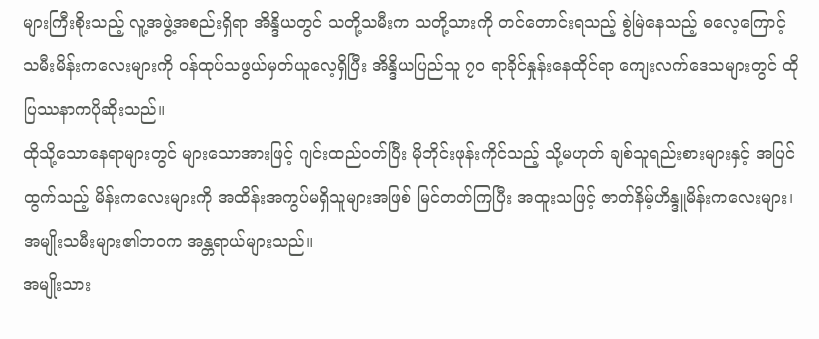များကြီးစိုးသည့် လူ့အဖွဲ့အစည်းရှိရာ အိန္ဒိယတွင် သတို့သမီးက သတို့သားကို တင်တောင်းရသည့် စွဲမြဲနေသည့် ဓလေ့ကြောင့် သမီးမိန်းကလေးများကို ဝန်ထုပ်သဖွယ်မှတ်ယူလေ့ရှိပြီး အိန္ဒိယပြည်သူ ၇၀ ရာခိုင်နှုန်းနေထိုင်ရာ ကျေးလက်ဒေသများတွင် ထိုပြဿနာကပိုဆိုးသည်။
ထိုသို့သောနေရာများတွင် များသောအားဖြင့် ဂျင်းထည်ဝတ်ပြီး မိုဘိုင်းဖုန်းကိုင်သည့် သို့မဟုတ် ချစ်သူရည်းစားများနှင့် အပြင်ထွက်သည့် မိန်းကလေးများကို အထိန်းအကွပ်မရှိသူများအဖြစ် မြင်တတ်ကြပြီး အထူးသဖြင့် ဇာတ်နိမ့်ဟိန္ဒူမိန်းကလေးများ၊ အမျိုးသမီးများ၏ဘဝက အန္တရာယ်များသည်။
အမျိုးသား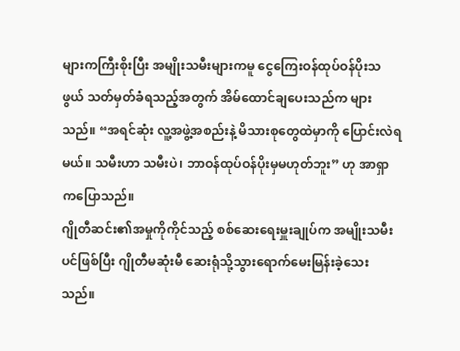များကကြီးစိုးပြီး အမျိုးသမီးများကမူ ငွေကြေးဝန်ထုပ်ဝန်ပိုးသဖွယ် သတ်မှတ်ခံရသည့်အတွက် အိမ်ထောင်ချပေးသည်က များသည်။ “အရင်ဆုံး လူ့အဖွဲ့အစည်းနဲ့ မိသားစုတွေထဲမှာကို ပြောင်းလဲရမယ်။ သမီးဟာ သမီးပဲ၊ ဘာဝန်ထုပ်ဝန်ပိုးမှမဟုတ်ဘူး” ဟု အာရှာကပြောသည်။
ဂျိုတီဆင်း၏အမှုကိုကိုင်သည့် စစ်ဆေးရေးမှူးချုပ်က အမျိုးသမီးပင်ဖြစ်ပြီး ဂျိုတီမဆုံးမီ ဆေးရုံသို့သွားရောက်မေးမြန်းခဲ့သေးသည်။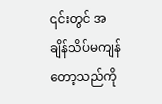၎င်းတွင် အချိန်သိပ်မကျန်တော့သည်ကို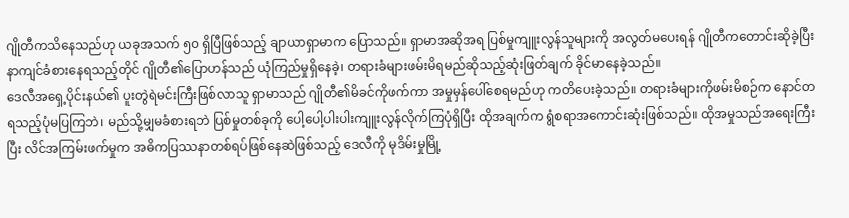ဂျိုတီကသိနေသည်ဟု ယခုအသက် ၅၀ ရှိပြီဖြစ်သည့် ချာယာရှာမာက ပြောသည်။ ရှာမာအဆိုအရ ပြစ်မှုကျူးလွန်သူများကို အလွတ်မပေးရန် ဂျိုတီကတောင်းဆိုခဲ့ပြီး နာကျင်ခံစားနေရသည့်တိုင် ဂျိုတီ၏ပြောဟန်သည် ယုံကြည်မှုရှိနေခဲ့၊ တရားခံများဖမ်းမိရမည်ဆိုသည့်ဆုံးဖြတ်ချက် ခိုင်မာနေခဲ့သည်။
ဒေလီအရှေ့ပိုင်းနယ်၏ ပူးတွဲရဲမင်းကြီးဖြစ်လာသူ ရှာမာသည် ဂျိုတီ၏မိခင်ကိုဖက်ကာ အမှုမှန်ပေါ်စေရမည်ဟု ကတိပေးခဲ့သည်။ တရားခံများကိုဖမ်းမိစဉ်က နောင်တရသည့်ပုံမပြကြဘဲ၊ မည်သို့မျှမခံစားရဘဲ ပြစ်မှုတစ်ခုကို ပေါ့ပေါ့ပါးပါးကျူးလွန်လိုက်ကြပုံရှိပြီး ထိုအချက်က ရွံစရာအကောင်းဆုံးဖြစ်သည်။ ထိုအမှုသည်အရေးကြီးပြီး လိင်အကြမ်းဖက်မှုက အဓိကပြဿနာတစ်ရပ်ဖြစ်နေဆဲဖြစ်သည့် ဒေလီကို မုဒိမ်းမှုမြို့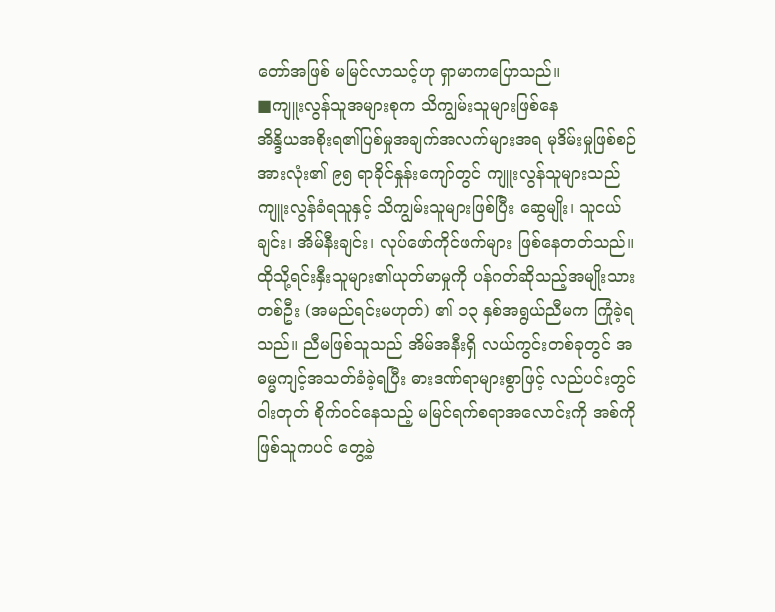တော်အဖြစ် မမြင်လာသင့်ဟု ရှာမာကပြောသည်။
■ကျူးလွန်သူအများစုက သိကျွမ်းသူများဖြစ်နေ
အိန္ဒိယအစိုးရ၏ပြစ်မှုအချက်အလက်များအရ မုဒိမ်းမှုဖြစ်စဉ်အားလုံး၏ ၉၅ ရာခိုင်နှုန်းကျော်တွင် ကျူးလွန်သူများသည် ကျူးလွန်ခံရသူနှင့် သိကျွမ်းသူများဖြစ်ပြီး ဆွေမျိုး၊ သူငယ်ချင်း၊ အိမ်နီးချင်း၊ လုပ်ဖော်ကိုင်ဖက်များ ဖြစ်နေတတ်သည်။
ထိုသို့ရင်းနှီးသူများ၏ယုတ်မာမှုကို ပန်ဂတ်ဆိုသည့်အမျိုးသားတစ်ဦး (အမည်ရင်းမဟုတ်) ၏ ၁၃ နှစ်အရွယ်ညီမက ကြုံခဲ့ရသည်။ ညီမဖြစ်သူသည် အိမ်အနီးရှိ လယ်ကွင်းတစ်ခုတွင် အဓမ္မကျင့်အသတ်ခံခဲ့ရပြီး ဓားဒဏ်ရာများစွာဖြင့် လည်ပင်းတွင်ဝါးတုတ် စိုက်ဝင်နေသည့် မမြင်ရက်စရာအလောင်းကို အစ်ကိုဖြစ်သူကပင် တွေ့ခဲ့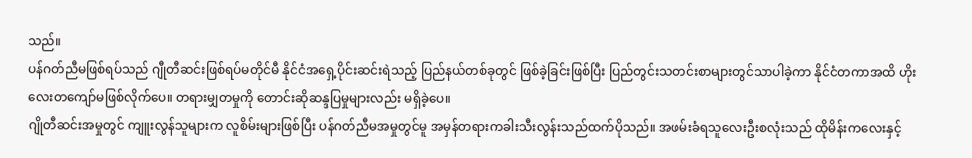သည်။
ပန်ဂတ်ညီမဖြစ်ရပ်သည် ဂျီုတီဆင်းဖြစ်ရပ်မတိုင်မီ နိုင်ငံအရှေ့ပိုင်းဆင်းရဲသည့် ပြည်နယ်တစ်ခုတွင် ဖြစ်ခဲ့ခြင်းဖြစ်ပြီး ပြည်တွင်းသတင်းစာများတွင်သာပါခဲ့ကာ နိုင်ငံတကာအထိ ဟိုးလေးတကျော်မဖြစ်လိုက်ပေ။ တရားမျှတမှုကို တောင်းဆိုဆန္ဒပြမှုများလည်း မရှိခဲ့ပေ။
ဂျိုတီဆင်းအမှုတွင် ကျူးလွန်သူများက လူစိမ်းများဖြစ်ပြီး ပန်ဂတ်ညီမအမှုတွင်မူ အမှန်တရားကခါးသီးလွန်းသည်ထက်ပိုသည်။ အဖမ်းခံရသူလေးဦးစလုံးသည် ထိုမိန်းကလေးနှင့်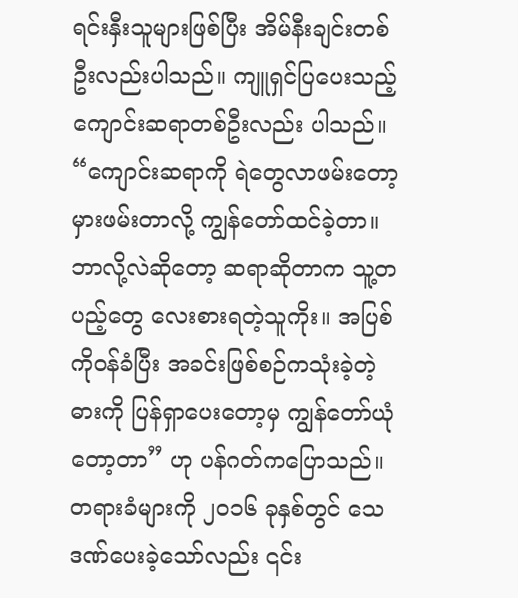ရင်းနှီးသူများဖြစ်ပြီး အိမ်နီးချင်းတစ်ဦးလည်းပါသည်။ ကျူရှင်ပြပေးသည့် ကျောင်းဆရာတစ်ဦးလည်း ပါသည်။
“ကျောင်းဆရာကို ရဲတွေလာဖမ်းတော့ မှားဖမ်းတာလို့ ကျွန်တော်ထင်ခဲ့တာ။ ဘာလို့လဲဆိုတော့ ဆရာဆိုတာက သူ့တပည့်တွေ လေးစားရတဲ့သူကိုး။ အပြစ်ကိုဝန်ခံပြီး အခင်းဖြစ်စဉ်ကသုံးခဲ့တဲ့ဓားကို ပြန်ရှာပေးတော့မှ ကျွန်တော်ယုံတော့တာ” ဟု ပန်ဂတ်ကပြောသည်။
တရားခံများကို ၂၀၁၆ ခုနှစ်တွင် သေဒဏ်ပေးခဲ့သော်လည်း ၎င်း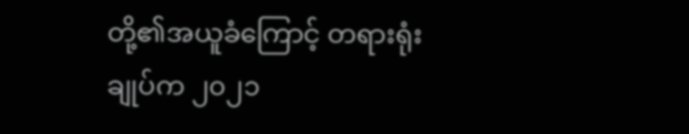တို့၏အယူခံကြောင့် တရားရုံးချုပ်က ၂၀၂၁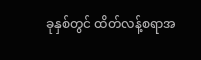ခုနှစ်တွင် ထိတ်လန့်စရာအ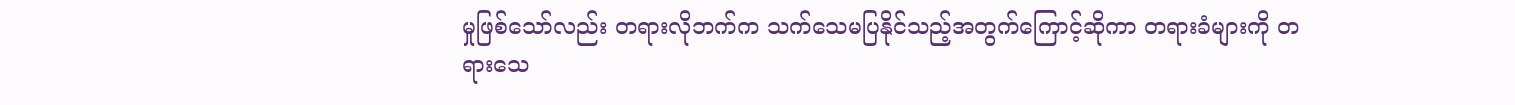မှုဖြစ်သော်လည်း တရားလိုဘက်က သက်သေမပြနိုင်သည့်အတွက်ကြောင့်ဆိုကာ တရားခံများကို တရားသေ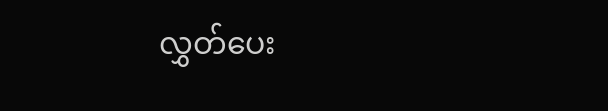လွှတ်ပေး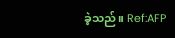ခဲ့သည်။ Ref:AFP